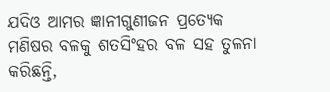ଯଦିଓ ଆମର ଜ୍ଞାନୀଗୁଣୀଜନ ପ୍ରତ୍ୟେକ ମଣିଷର ବଳକୁ ଶତସିଂହର ବଳ ସହ ତୁଳନା କରିଛନ୍ତି,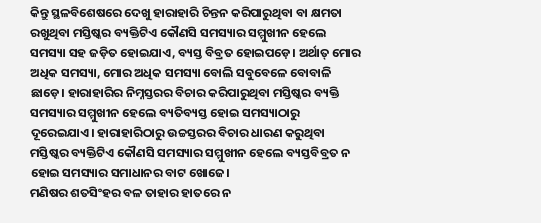କିନ୍ତୁ ସ୍ଥଳବିଶେଷରେ ଦେଖୁ ହାରାହାରି ଚିନ୍ତନ କରିପାରୁଥିବା ବା କ୍ଷମତା ରଖୁଥିବା ମସ୍ତିଷ୍କର ବ୍ୟକ୍ତିଟିଏ କୌଣସି ସମସ୍ୟାର ସମ୍ମୁଖୀନ ହେଲେ ସମସ୍ୟା ସହ ଜଡ଼ିତ ହୋଇଯାଏ, ବ୍ୟସ୍ତ ବିବ୍ରତ ହୋଇପଡ଼େ। ଅର୍ଥାତ୍ ମୋର ଅଧିକ ସମସ୍ୟା, ମୋର ଅଧିକ ସମସ୍ୟା ବୋଲି ସବୁବେଳେ ବୋବାଳି ଛାଡ଼େ। ହାରାହାରିର ନିମ୍ନସ୍ତରର ବିଚାର କରିପାରୁଥିବା ମସ୍ତିଷ୍କର ବ୍ୟକ୍ତି ସମସ୍ୟାର ସମ୍ମୁଖୀନ ହେଲେ ବ୍ୟତିବ୍ୟସ୍ତ ହୋଇ ସମସ୍ୟାଠାରୁ ଦୂରେଇଯାଏ। ହାରାହାରିଠାରୁ ଉଚ୍ଚସ୍ତରର ବିଚାର ଧାରଣ କରୁଥିବା ମସ୍ତିଷ୍କର ବ୍ୟକ୍ତିଟିଏ କୌଣସି ସମସ୍ୟାର ସମ୍ମୁଖୀନ ହେଲେ ବ୍ୟସ୍ତବିବ୍ରତ ନ ହୋଇ ସମସ୍ୟାର ସମାଧାନର ବାଟ ଖୋଜେ।
ମଣିଷର ଶତସିଂହର ବଳ ତାହାର ହାତରେ ନ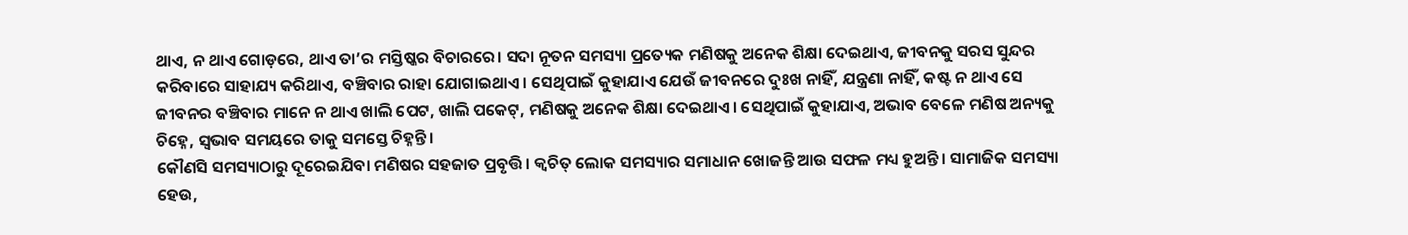ଥାଏ, ନ ଥାଏ ଗୋଡ଼ରେ, ଥାଏ ତା’ର ମସ୍ତିଷ୍କର ବିଚାରରେ। ସଦା ନୂତନ ସମସ୍ୟା ପ୍ରତ୍ୟେକ ମଣିଷକୁ ଅନେକ ଶିକ୍ଷା ଦେଇଥାଏ, ଜୀବନକୁ ସରସ ସୁନ୍ଦର କରିବାରେ ସାହାଯ୍ୟ କରିଥାଏ, ବଞ୍ଚିବାର ରାହା ଯୋଗାଇଥାଏ। ସେଥିପାଇଁ କୁହାଯାଏ ଯେଉଁ ଜୀବନରେ ଦୁଃଖ ନାହିଁ, ଯନ୍ତ୍ରଣା ନାହିଁ, କଷ୍ଟ ନ ଥାଏ ସେ ଜୀବନର ବଞ୍ଚିବାର ମାନେ ନ ଥାଏ ଖାଲି ପେଟ, ଖାଲି ପକେଟ୍, ମଣିଷକୁ ଅନେକ ଶିକ୍ଷା ଦେଇଥାଏ। ସେଥିପାଇଁ କୁହାଯାଏ, ଅଭାବ ବେଳେ ମଣିଷ ଅନ୍ୟକୁ ଚିହ୍ନେ, ସ୍ବଭାବ ସମୟରେ ତାକୁ ସମସ୍ତେ ଚିହ୍ନନ୍ତି।
କୌଣସି ସମସ୍ୟାଠାରୁ ଦୂରେଇଯିବା ମଣିଷର ସହଜାତ ପ୍ରବୃତ୍ତି। କ୍ୱଚିତ୍ ଲୋକ ସମସ୍ୟାର ସମାଧାନ ଖୋଜନ୍ତି ଆଉ ସଫଳ ମଧ୍ୟ ହୁଅନ୍ତି। ସାମାଜିକ ସମସ୍ୟା ହେଉ,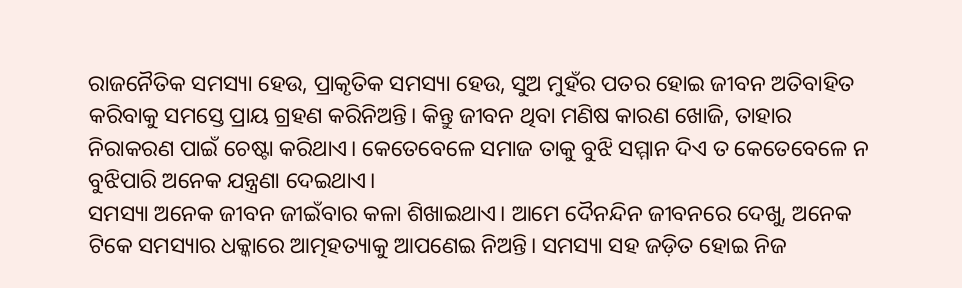ରାଜନୈତିକ ସମସ୍ୟା ହେଉ, ପ୍ରାକୃତିକ ସମସ୍ୟା ହେଉ, ସୁଅ ମୁହଁର ପତର ହୋଇ ଜୀବନ ଅତିବାହିତ କରିବାକୁ ସମସ୍ତେ ପ୍ରାୟ ଗ୍ରହଣ କରିନିଅନ୍ତି। କିନ୍ତୁ ଜୀବନ ଥିବା ମଣିଷ କାରଣ ଖୋଜି, ତାହାର ନିରାକରଣ ପାଇଁ ଚେଷ୍ଟା କରିଥାଏ। କେତେବେଳେ ସମାଜ ତାକୁ ବୁଝି ସମ୍ମାନ ଦିଏ ତ କେତେବେଳେ ନ ବୁଝିପାରି ଅନେକ ଯନ୍ତ୍ରଣା ଦେଇଥାଏ।
ସମସ୍ୟା ଅନେକ ଜୀବନ ଜୀଇଁବାର କଳା ଶିଖାଇଥାଏ। ଆମେ ଦୈନନ୍ଦିନ ଜୀବନରେ ଦେଖୁ, ଅନେକ ଟିକେ ସମସ୍ୟାର ଧକ୍କାରେ ଆତ୍ମହତ୍ୟାକୁ ଆପଣେଇ ନିଅନ୍ତି। ସମସ୍ୟା ସହ ଜଡ଼ିତ ହୋଇ ନିଜ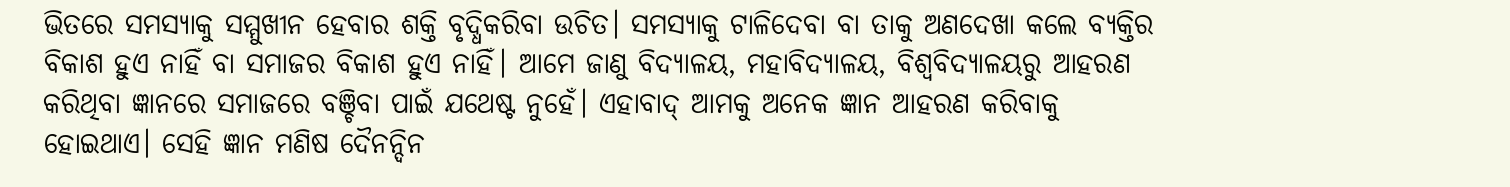ଭିତରେ ସମସ୍ୟାକୁ ସମ୍ମୁଖୀନ ହେବାର ଶକ୍ତି ବୃଦ୍ଧିକରିବା ଉଚିତ। ସମସ୍ୟାକୁ ଟାଳିଦେବା ବା ତାକୁ ଅଣଦେଖା କଲେ ବ୍ୟକ୍ତିର ବିକାଶ ହୁଏ ନାହିଁ ବା ସମାଜର ବିକାଶ ହୁଏ ନାହିଁ। ଆମେ ଜାଣୁ ବିଦ୍ୟାଳୟ, ମହାବିଦ୍ୟାଳୟ, ବିଶ୍ୱବିଦ୍ୟାଳୟରୁ ଆହରଣ କରିଥିବା ଜ୍ଞାନରେ ସମାଜରେ ବଞ୍ଚିବା ପାଇଁ ଯଥେଷ୍ଟ ନୁହେଁ। ଏହାବାଦ୍ ଆମକୁ ଅନେକ ଜ୍ଞାନ ଆହରଣ କରିବାକୁ ହୋଇଥାଏ। ସେହି ଜ୍ଞାନ ମଣିଷ ଦୈନନ୍ଦିନ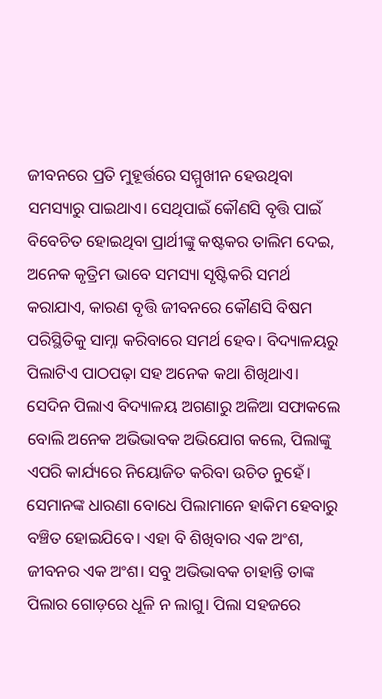ଜୀବନରେ ପ୍ରତି ମୁହୂର୍ତ୍ତରେ ସମ୍ମୁଖୀନ ହେଉଥିବା ସମସ୍ୟାରୁ ପାଇଥାଏ। ସେଥିପାଇଁ କୌଣସି ବୃତ୍ତି ପାଇଁ ବିବେଚିତ ହୋଇଥିବା ପ୍ରାର୍ଥୀଙ୍କୁ କଷ୍ଟକର ତାଲିମ ଦେଇ, ଅନେକ କୃତ୍ରିମ ଭାବେ ସମସ୍ୟା ସୃଷ୍ଟିକରି ସମର୍ଥ କରାଯାଏ, କାରଣ ବୃତ୍ତି ଜୀବନରେ କୌଣସି ବିଷମ ପରିସ୍ଥିତିକୁ ସାମ୍ନା କରିବାରେ ସମର୍ଥ ହେବ। ବିଦ୍ୟାଳୟରୁ ପିଲାଟିଏ ପାଠପଢ଼ା ସହ ଅନେକ କଥା ଶିଖିଥାଏ। ସେଦିନ ପିଲାଏ ବିଦ୍ୟାଳୟ ଅଗଣାରୁ ଅଳିଆ ସଫାକଲେ ବୋଲି ଅନେକ ଅଭିଭାବକ ଅଭିଯୋଗ କଲେ, ପିଲାଙ୍କୁ ଏପରି କାର୍ଯ୍ୟରେ ନିୟୋଜିତ କରିବା ଉଚିତ ନୁହେଁ। ସେମାନଙ୍କ ଧାରଣା ବୋଧେ ପିଲାମାନେ ହାକିମ ହେବାରୁ ବଞ୍ଚିତ ହୋଇଯିବେ। ଏହା ବି ଶିଖିବାର ଏକ ଅଂଶ, ଜୀବନର ଏକ ଅଂଶ। ସବୁ ଅଭିଭାବକ ଚାହାନ୍ତି ତାଙ୍କ ପିଲାର ଗୋଡ଼ରେ ଧୂଳି ନ ଲାଗୁ। ପିଲା ସହଜରେ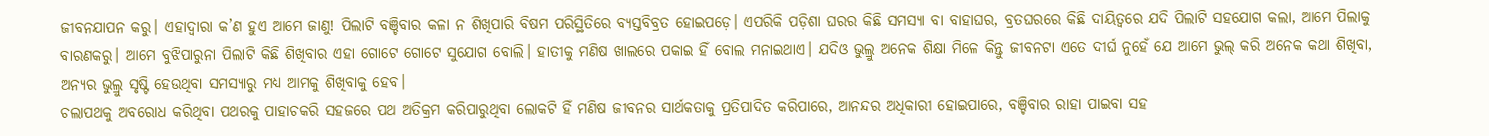ଜୀବନଯାପନ କରୁ। ଏହାଦ୍ୱାରା କ’ଣ ହୁଏ ଆମେ ଜାଣୁ! ପିଲାଟି ବଞ୍ଚିବାର କଳା ନ ଶିଖିପାରି ବିଷମ ପରିସ୍ଥିତିରେ ବ୍ୟସ୍ତବିବ୍ରତ ହୋଇପଡ଼େ। ଏପରିକି ପଡ଼ିଶା ଘରର କିଛି ସମସ୍ୟା ବା ବାହାଘର, ବ୍ରତଘରରେ କିଛି ଦାୟିତ୍ୱରେ ଯଦି ପିଲାଟି ସହଯୋଗ କଲା, ଆମେ ପିଲାକୁ ବାରଣକରୁ। ଆମେ ବୁଝିପାରୁନା ପିଲାଟି କିଛି ଶିଖିବାର ଏହା ଗୋଟେ ଗୋଟେ ସୁଯୋଗ ବୋଲି। ହାତୀକୁ ମଣିଷ ଖାଲରେ ପକାଇ ହିଁ ବୋଲ ମନାଇଥାଏ। ଯଦିଓ ଭୁଲ୍ରୁ ଅନେକ ଶିକ୍ଷା ମିଳେ କିନ୍ତୁ ଜୀବନଟା ଏତେ ଦୀର୍ଘ ନୁହେଁ ଯେ ଆମେ ଭୁଲ୍ କରି ଅନେକ କଥା ଶିଖିବା, ଅନ୍ୟର ଭୁଲ୍ରୁ ସୃଷ୍ଟି ହେଉଥିବା ସମସ୍ୟାରୁ ମଧ୍ୟ ଆମକୁ ଶିଖିବାକୁ ହେବ।
ଚଲାପଥକୁ ଅବରୋଧ କରିଥିବା ପଥରକୁ ପାହାଚକରି ସହଜରେ ପଥ ଅତିକ୍ରମ କରିପାରୁଥିବା ଲୋକଟି ହିଁ ମଣିଷ ଜୀବନର ସାର୍ଥକତାକୁ ପ୍ରତିପାଦିତ କରିପାରେ, ଆନନ୍ଦର ଅଧିକାରୀ ହୋଇପାରେ, ବଞ୍ଚିବାର ରାହା ପାଇବା ସହ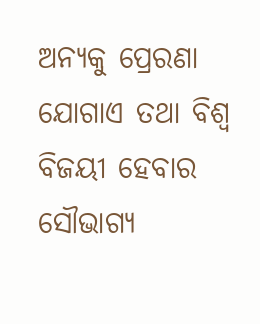ଅନ୍ୟକୁ ପ୍ରେରଣା ଯୋଗାଏ ତଥା ବିଶ୍ୱ ବିଜୟୀ ହେବାର ସୌଭାଗ୍ୟ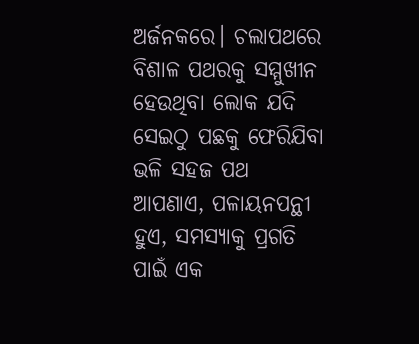ଅର୍ଜନକରେ। ଚଲାପଥରେ ବିଶାଳ ପଥରକୁ ସମ୍ମୁଖୀନ ହେଉଥିବା ଲୋକ ଯଦି ସେଇଠୁ ପଛକୁ ଫେରିଯିବା ଭଳି ସହଜ ପଥ ଆପଣାଏ, ପଳାୟନପନ୍ଥୀ ହୁଏ, ସମସ୍ୟାକୁ ପ୍ରଗତି ପାଇଁ ଏକ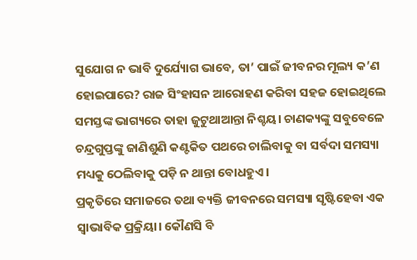ସୁଯୋଗ ନ ଭାବି ଦୁର୍ଯ୍ୟୋଗ ଭାବେ, ତା’ ପାଇଁ ଜୀବନର ମୂଲ୍ୟ କ’ଣ ହୋଇପାରେ? ରାଜ ସିଂହାସନ ଆରୋହଣ କରିବା ସହଜ ହୋଇଥିଲେ ସମସ୍ତଙ୍କ ଭାଗ୍ୟରେ ତାହା ଜୁଟୁଥାଆନ୍ତା ନିଶ୍ଚୟ। ଚାଣକ୍ୟଙ୍କୁ ସବୁବେଳେ ଚନ୍ଦ୍ରଗୁପ୍ତଙ୍କୁ ଜାଣିଶୁଣି କଣ୍ଟକିତ ପଥରେ ଚାଲିବାକୁ ବା ସର୍ବଦା ସମସ୍ୟା ମଧ୍ୟକୁ ଠେଲିବାକୁ ପଡ଼ି ନ ଥାନ୍ତା ବୋଧହୁଏ।
ପ୍ରକୃତିରେ ସମାଜରେ ତଥା ବ୍ୟକ୍ତି ଜୀବନରେ ସମସ୍ୟା ସୃଷ୍ଟିହେବା ଏକ ସ୍ବାଭାବିକ ପ୍ରକ୍ରିୟା। କୌଣସି ବି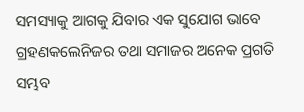ସମସ୍ୟାକୁ ଆଗକୁ ଯିବାର ଏକ ସୁଯୋଗ ଭାବେ ଗ୍ରହଣକଲେନିଜର ତଥା ସମାଜର ଅନେକ ପ୍ରଗତି ସମ୍ଭବ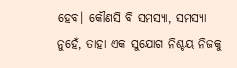ହେବ। କୌଣସି ବି ସମସ୍ୟା, ସମସ୍ୟା ନୁହେଁ, ତାହା ଏକ ସୁଯୋଗ ନିଶ୍ଚୟ ନିଜକୁ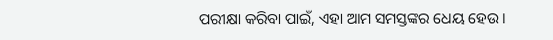ପରୀକ୍ଷା କରିବା ପାଇଁ, ଏହା ଆମ ସମସ୍ତଙ୍କର ଧେୟ ହେଉ।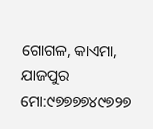ଗୋଗଳ, କାଏମା, ଯାଜପୁର
ମୋ:୯୭୭୭୭୪୯୭୨୭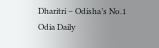Dharitri – Odisha’s No.1 Odia Daily